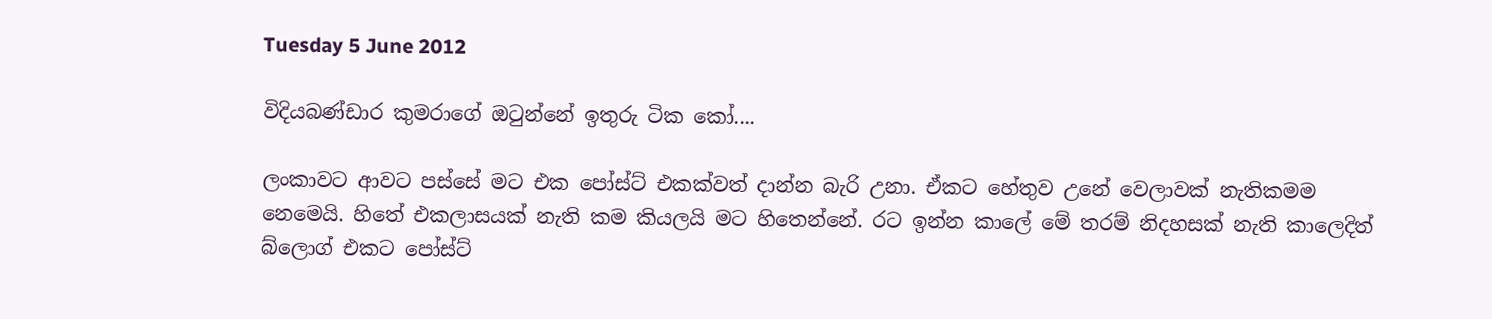Tuesday 5 June 2012

විදියබණ්ඩාර කුමරාගේ ඔටුන්නේ ඉතුරු ටික කෝ....

ලංකාවට ආවට පස්සේ මට එක පෝස්ට් එකක්වත් දාන්න බැරි උනා. ඒකට හේතුව උනේ වෙලාවක් නැතිකමම නෙමෙයි. හිතේ එකලාසයක් නැති කම කියලයි මට හිතෙන්නේ. රට ඉන්න කාලේ මේ තරම් නිදහසක් නැති කාලෙදිත් බ්ලොග් එකට පෝස්ට්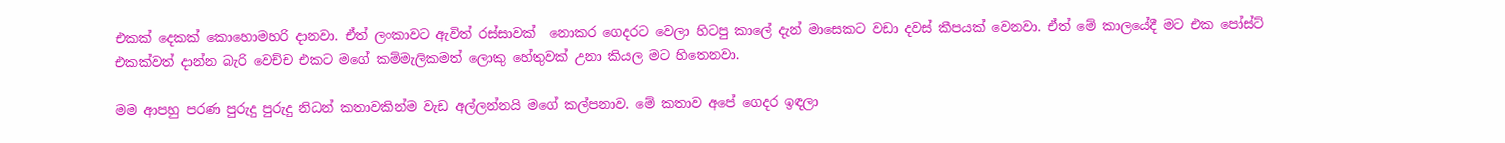එකක් දෙකක් කොහොමහරි දානවා. ඒත් ලංකාවට ඇවිත් රස්සාවක්  නොකර ගෙදරට වෙලා හිටපු කාලේ දැන් මාසෙකට වඩා දවස් කීපයක් වෙනවා. ඒත් මේ කාලයේදී මට එක පෝස්ට් එකක්වත් දාන්න බැරි වෙච්ච එකට මගේ කම්මැලිකමත් ලොකු හේතුවක් උනා කියල මට හිතෙනවා.

මම ආපහු පරණ පුරුදු පුරුදු නිධන් කතාවකින්ම වැඩ අල්ලන්නයි මගේ කල්පනාව. මේ කතාව අපේ ගෙදර ඉඳලා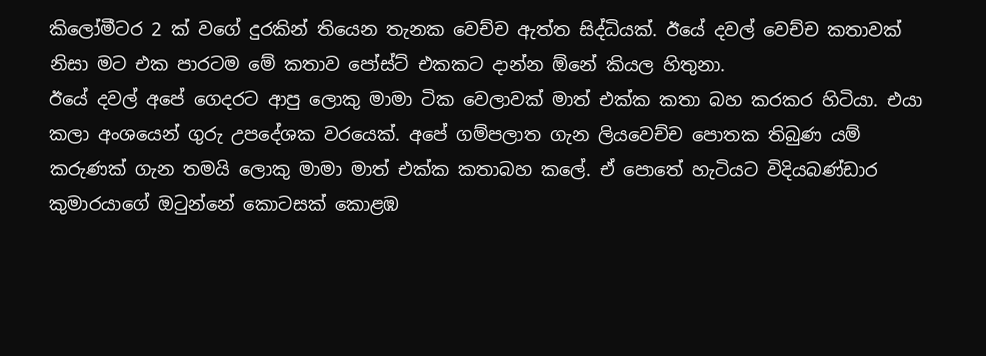කිලෝමීටර 2 ක් වගේ දුරකින් තියෙන තැනක වෙච්ච ඇත්ත සිද්ධියක්. ඊයේ දවල් වෙච්ච කතාවක් නිසා මට එක පාරටම මේ කතාව පෝස්ට් එකකට දාන්න ඕනේ කියල හිතුනා.
ඊයේ දවල් අපේ ගෙදරට ආපු ලොකු මාමා ටික වෙලාවක් මාත් එක්ක කතා බහ කරකර හිටියා. එයා කලා අංශයෙන් ගුරු උපදේශක වරයෙක්. අපේ ගම්පලාත ගැන ලියවෙච්ච පොතක තිබුණ යම් කරුණක් ගැන තමයි ලොකු මාමා මාත් එක්ක කතාබහ කලේ. ඒ පොතේ හැටියට විදියබණ්ඩාර කුමාරයාගේ ඔටුන්නේ කොටසක් කොළඹ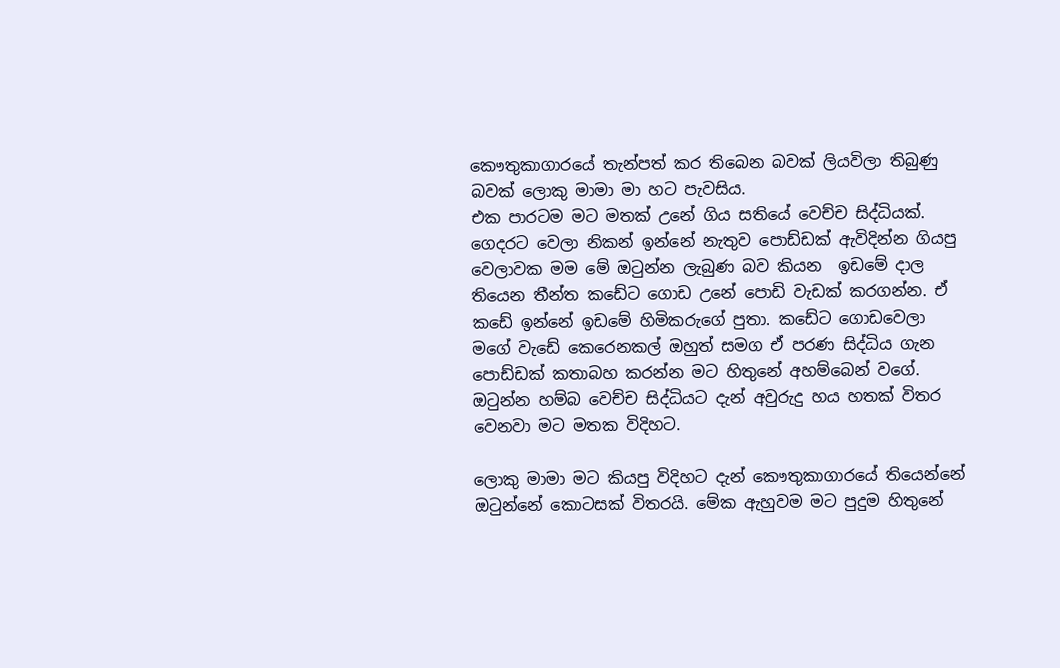කෞතුකාගාරයේ තැන්පත් කර තිබෙන බවක් ලියවිලා තිබුණු බවක් ලොකු මාමා මා හට පැවසිය.
එක පාරටම මට මතක් උනේ ගිය සතියේ වෙච්ච සිද්ධියක්. ගෙදරට වෙලා නිකන් ඉන්නේ නැතුව පොඩ්ඩක් ඇවිදින්න ගියපු වෙලාවක මම මේ ඔටුන්න ලැබුණ බව කියන  ඉඩමේ දාල තියෙන තීන්ත කඩේට ගොඩ උනේ පොඩි වැඩක් කරගන්න. ඒ කඩේ ඉන්නේ ඉඩමේ හිමිකරුගේ පුතා. කඩේට ගොඩවෙලා මගේ වැඩේ කෙරෙනකල් ඔහුත් සමග ඒ පරණ සිද්ධිය ගැන පොඩ්ඩක් කතාබහ කරන්න මට හිතුනේ අහම්බෙන් වගේ. ඔටුන්න හම්බ වෙච්ච සිද්ධියට දැන් අවුරුදු හය හතක් විතර වෙනවා මට මතක විදිහට.

ලොකු මාමා මට කියපු විදිහට දැන් කෞතුකාගාරයේ තියෙන්නේ ඔටුන්නේ කොටසක් විතරයි. මේක ඇහුවම මට පුදුම හිතුනේ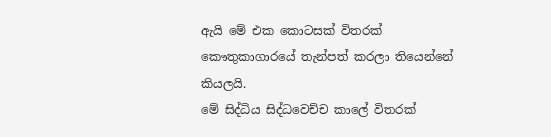ඇයි මේ එක කොටසක් විතරක් කෞතුකාගාරයේ තැන්පත් කරලා තියෙන්නේ කියලයි.
මේ සිද්ධිය සිද්ධවෙච්ච කාලේ විතරක්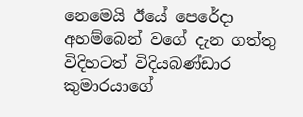නෙමෙයි ඊයේ පෙරේදා අහම්බෙන් වගේ දැන ගත්තු විදිහටත් විදියබණ්ඩාර කුමාරයාගේ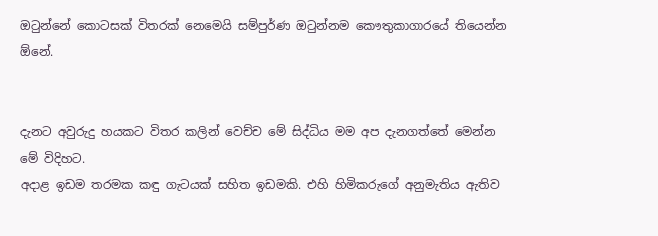ඔටුන්නේ කොටසක් විතරක් නෙමෙයි සම්පුර්ණ ඔටුන්නම කෞතුකාගාරයේ තියෙන්න ඕනේ.


දැනට අවුරුදු හයකට විතර කලින් වෙච්ච මේ සිද්ධිය මම අප දැනගත්තේ මෙන්න මේ විදිහට.
අදාළ ඉඩම තරමක කඳු ගැටයක් සහිත ඉඩමකි. එහි හිමිකරුගේ අනුමැතිය ඇතිව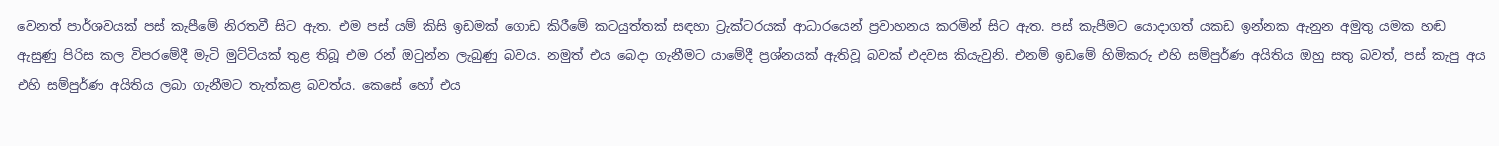වෙනත් පාර්ශවයක් පස් කැපීමේ නිරතවී සිට ඇත. එම පස් යම් කිසි ඉඩමක් ගොඩ කිරීමේ කටයුත්තක් සඳහා ට්‍රැක්ටරයක් ආධාරයෙන් ප්‍රවාහනය කරමින් සිට ඇත. පස් කැපීමට යොදාගත් යකඩ ඉන්නක ඇනුන අමුතු යමක හඬ ඇසුණු පිරිස කල විපරමේදී මැටි මුට්ටියක් තුළ තිබූ එම රන් ඔටුන්න ලැබුණු බවය. නමුත් එය බෙදා ගැනීමට යාමේදී ප්‍රශ්නයක් ඇතිවූ බවක් එදවස කියැවුනි. එනම් ඉඩමේ හිමිකරු එහි සම්පුර්ණ අයිතිය ඔහු සතු බවත්, පස් කැපු අය එහි සම්පුර්ණ අයිතිය ලබා ගැනීමට තැත්කළ බවත්ය. කෙසේ හෝ එය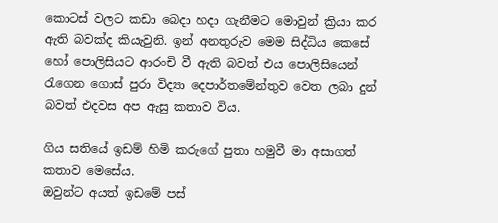කොටස් වලට කඩා බෙදා හදා ගැනීමට මොවුන් ක්‍රියා කර ඇති බවක්ද කියැවුනි. ඉන් අනතුරුව මෙම සිද්ධිය කෙසේ හෝ පොලිසියට ආරංචි වී ඇති බවත් එය පොලිසියෙන් රැගෙන ගොස් පුරා විද්‍යා දෙපාර්තමේන්තුව වෙත ලබා දුන් බවත් එදවස අප ඇසු කතාව විය.

ගිය සතියේ ඉඩම් හිමි කරුගේ පුතා හමුවී මා අසාගත් කතාව මෙසේය.
ඔවුන්ට අයත් ඉඩමේ පස්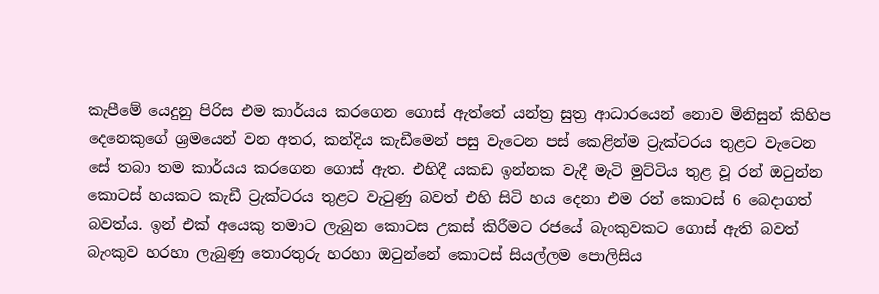කැපීමේ යෙදුනු පිරිස එම කාර්යය කරගෙන ගොස් ඇත්තේ යන්ත්‍ර සුත්‍ර ආධාරයෙන් නොව මිනිසුන් කිහිප දෙනෙකුගේ ශ්‍රමයෙන් වන අතර, කන්දිය කැඩීමෙන් පසු වැටෙන පස් කෙළින්ම ට්‍රැක්ටරය තුළට වැටෙන සේ තබා තම කාර්යය කරගෙන ගොස් ඇත. එහිදී යකඩ ඉන්නක වැදී මැටි මුට්ටිය තුළ වූ රන් ඔටුන්න කොටස් හයකට කැඩී ට්‍රැක්ටරය තුළට වැටුණු බවත් එහි සිටි හය දෙනා එම රන් කොටස් 6 බෙදාගත් බවත්ය. ඉන් එක් අයෙකු තමාට ලැබුන කොටස උකස්‌ කිරීමට රජයේ බැංකුවකට ගොස් ඇති බවත් බැංකුව හරහා ලැබුණු තොරතුරු හරහා ඔටුන්නේ කොටස් සියල්ලම පොලිසිය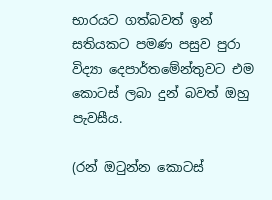භාරයට ගත්බවත් ඉන් සතියකට පමණ පසුව පුරා විද්‍යා දෙපාර්තමේන්තුවට එම කොටස් ලබා දුන් බවත් ඔහු පැවසීය.

(රන් ඔටුන්න කොටස්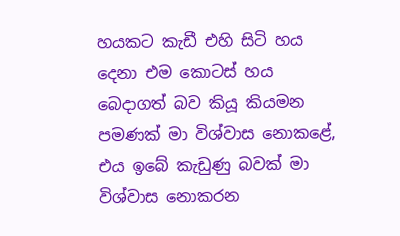හයකට කැඩී එහි සිටි හය දෙනා එම කොටස් හය  බෙදාගත් බව කියූ කියමන පමණක් මා විශ්වාස නොකළේ, එය ඉබේ කැඩුණු බවක් මා විශ්වාස නොකරන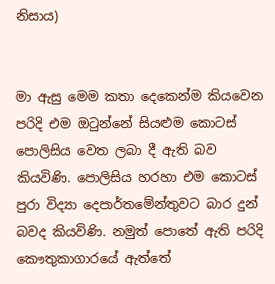නිසාය)


මා ඇසු මෙම කතා දෙකෙන්ම කියවෙන පරිදි එම ඔටුන්නේ සියළුම කොටස් පොලිසිය වෙත ලබා දී ඇති බව කියවිණි. පොලිසිය හරහා එම කොටස් පුරා විද්‍යා දෙපාර්තමේන්තුවට බාර දුන් බවද කියවිණි. නමුත් පොතේ ඇති පරිදි කෞතුකාගාරයේ ඇත්තේ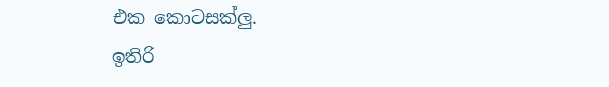එක කොටසක්ලු.
ඉතිරි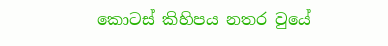කොටස් කිහිපය නතර වුයේ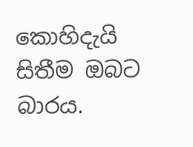කොහිදැයි සිතීම ඔබට බාරය.